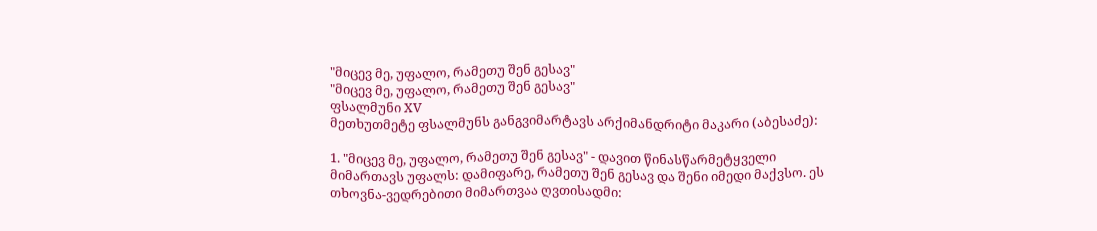"მიცევ მე, უფალო, რამეთუ შენ გესავ"
"მიცევ მე, უფალო, რამეთუ შენ გესავ"
ფსალმუნი XV
მეთხუთმეტე ფსალმუნს განგვიმარტავს არქიმანდრიტი მაკარი (აბესაძე):

1. "მიცევ მე, უფალო, რამეთუ შენ გესავ" - დავით წინასწარმეტყველი მიმართავს უფალს: დამიფარე, რამეთუ შენ გესავ და შენი იმედი მაქვსო. ეს თხოვნა-ვედრებითი მიმართვაა ღვთისადმი: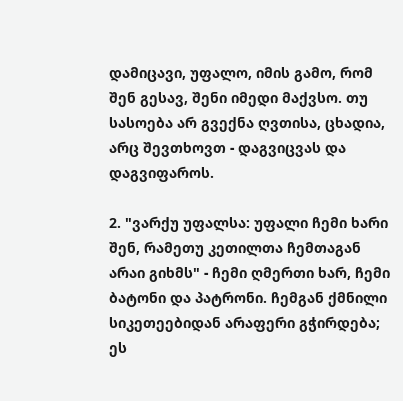დამიცავი, უფალო, იმის გამო, რომ შენ გესავ, შენი იმედი მაქვსო. თუ სასოება არ გვექნა ღვთისა, ცხადია, არც შევთხოვთ - დაგვიცვას და დაგვიფაროს.

2. "ვარქუ უფალსა: უფალი ჩემი ხარი შენ, რამეთუ კეთილთა ჩემთაგან არაი გიხმს" - ჩემი ღმერთი ხარ, ჩემი ბატონი და პატრონი. ჩემგან ქმნილი სიკეთეებიდან არაფერი გჭირდება; ეს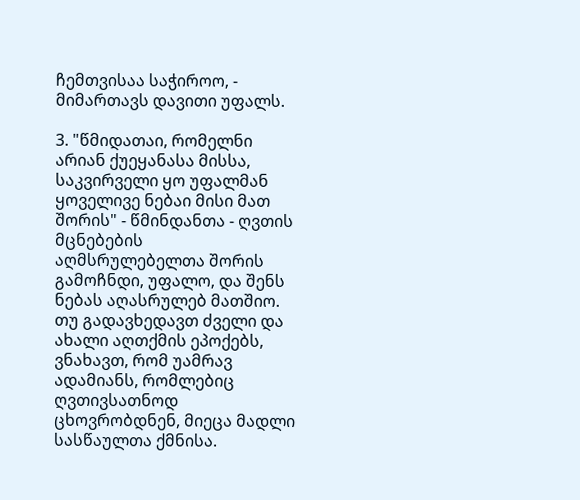ჩემთვისაა საჭიროო, - მიმართავს დავითი უფალს.

3. "წმიდათაი, რომელნი არიან ქუეყანასა მისსა, საკვირველი ყო უფალმან ყოველივე ნებაი მისი მათ შორის" - წმინდანთა - ღვთის მცნებების აღმსრულებელთა შორის გამოჩნდი, უფალო, და შენს ნებას აღასრულებ მათშიო. თუ გადავხედავთ ძველი და ახალი აღთქმის ეპოქებს, ვნახავთ, რომ უამრავ ადამიანს, რომლებიც ღვთივსათნოდ ცხოვრობდნენ, მიეცა მადლი სასწაულთა ქმნისა.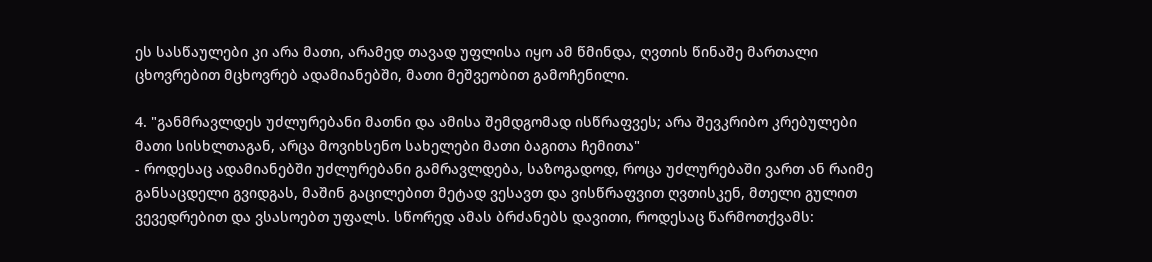ეს სასწაულები კი არა მათი, არამედ თავად უფლისა იყო ამ წმინდა, ღვთის წინაშე მართალი ცხოვრებით მცხოვრებ ადამიანებში, მათი მეშვეობით გამოჩენილი.

4. "განმრავლდეს უძლურებანი მათნი და ამისა შემდგომად ისწრაფვეს; არა შევკრიბო კრებულები მათი სისხლთაგან, არცა მოვიხსენო სახელები მათი ბაგითა ჩემითა"
- როდესაც ადამიანებში უძლურებანი გამრავლდება, საზოგადოდ, როცა უძლურებაში ვართ ან რაიმე განსაცდელი გვიდგას, მაშინ გაცილებით მეტად ვესავთ და ვისწრაფვით ღვთისკენ, მთელი გულით ვევედრებით და ვსასოებთ უფალს. სწორედ ამას ბრძანებს დავითი, როდესაც წარმოთქვამს: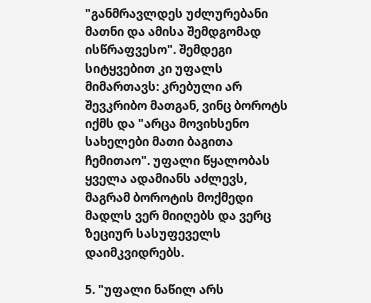"განმრავლდეს უძლურებანი მათნი და ამისა შემდგომად ისწრაფვესო". შემდეგი სიტყვებით კი უფალს მიმართავს: კრებული არ შევკრიბო მათგან, ვინც ბოროტს იქმს და "არცა მოვიხსენო სახელები მათი ბაგითა ჩემითაო". უფალი წყალობას ყველა ადამიანს აძლევს, მაგრამ ბოროტის მოქმედი მადლს ვერ მიიღებს და ვერც ზეციურ სასუფეველს დაიმკვიდრებს.

5. "უფალი ნაწილ არს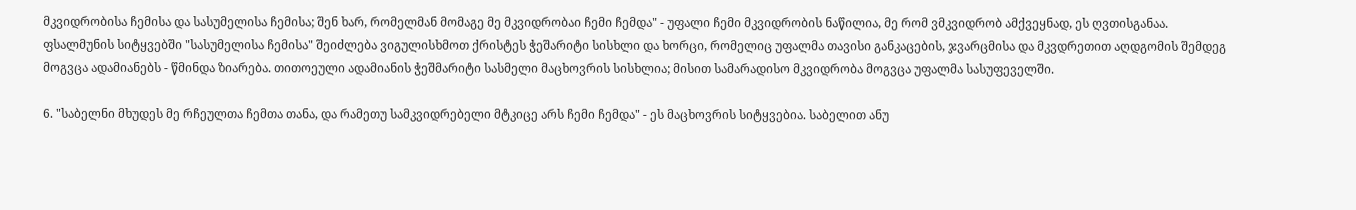მკვიდრობისა ჩემისა და სასუმელისა ჩემისა; შენ ხარ, რომელმან მომაგე მე მკვიდრობაი ჩემი ჩემდა" - უფალი ჩემი მკვიდრობის ნაწილია, მე რომ ვმკვიდრობ ამქვეყნად, ეს ღვთისგანაა. ფსალმუნის სიტყვებში "სასუმელისა ჩემისა" შეიძლება ვიგულისხმოთ ქრისტეს ჭეშარიტი სისხლი და ხორცი, რომელიც უფალმა თავისი განკაცების, ჯვარცმისა და მკვდრეთით აღდგომის შემდეგ მოგვცა ადამიანებს - წმინდა ზიარება. თითოეული ადამიანის ჭეშმარიტი სასმელი მაცხოვრის სისხლია; მისით სამარადისო მკვიდრობა მოგვცა უფალმა სასუფეველში.

6. "საბელნი მხუდეს მე რჩეულთა ჩემთა თანა, და რამეთუ სამკვიდრებელი მტკიცე არს ჩემი ჩემდა" - ეს მაცხოვრის სიტყვებია. საბელით ანუ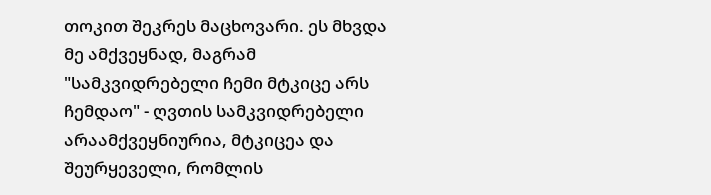თოკით შეკრეს მაცხოვარი. ეს მხვდა მე ამქვეყნად, მაგრამ "სამკვიდრებელი ჩემი მტკიცე არს ჩემდაო" - ღვთის სამკვიდრებელი არაამქვეყნიურია, მტკიცეა და შეურყეველი, რომლის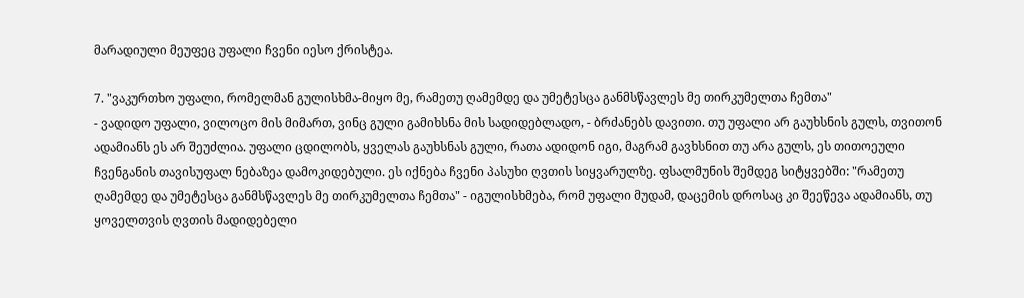მარადიული მეუფეც უფალი ჩვენი იესო ქრისტეა.

7. "ვაკურთხო უფალი, რომელმან გულისხმა-მიყო მე, რამეთუ ღამემდე და უმეტესცა განმსწავლეს მე თირკუმელთა ჩემთა"
- ვადიდო უფალი, ვილოცო მის მიმართ, ვინც გული გამიხსნა მის სადიდებლადო, - ბრძანებს დავითი. თუ უფალი არ გაუხსნის გულს, თვითონ ადამიანს ეს არ შეუძლია. უფალი ცდილობს, ყველას გაუხსნას გული, რათა ადიდონ იგი, მაგრამ გავხსნით თუ არა გულს, ეს თითოეული ჩვენგანის თავისუფალ ნებაზეა დამოკიდებული. ეს იქნება ჩვენი პასუხი ღვთის სიყვარულზე. ფსალმუნის შემდეგ სიტყვებში: "რამეთუ ღამემდე და უმეტესცა განმსწავლეს მე თირკუმელთა ჩემთა" - იგულისხმება, რომ უფალი მუდამ, დაცემის დროსაც კი შეეწევა ადამიანს, თუ ყოველთვის ღვთის მადიდებელი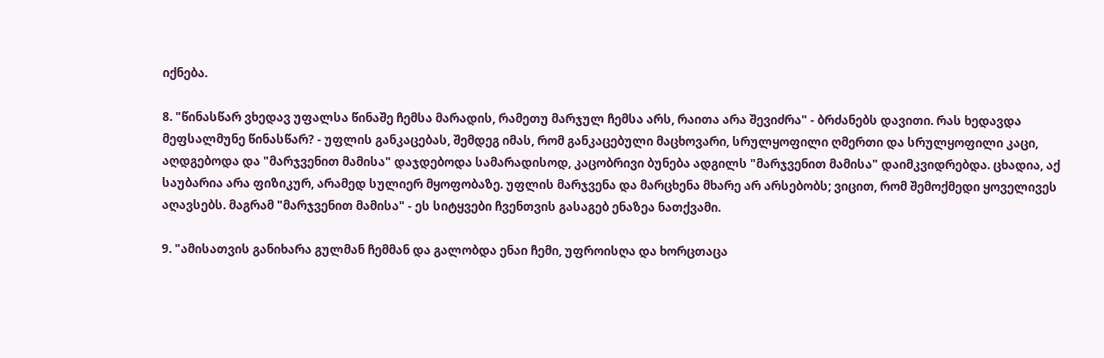იქნება.

8. "წინასწარ ვხედავ უფალსა წინაშე ჩემსა მარადის, რამეთუ მარჯულ ჩემსა არს, რაითა არა შევიძრა" - ბრძანებს დავითი. რას ხედავდა მეფსალმუნე წინასწარ? - უფლის განკაცებას, შემდეგ იმას, რომ განკაცებული მაცხოვარი, სრულყოფილი ღმერთი და სრულყოფილი კაცი, აღდგებოდა და "მარჯვენით მამისა" დაჯდებოდა სამარადისოდ, კაცობრივი ბუნება ადგილს "მარჯვენით მამისა" დაიმკვიდრებდა. ცხადია, აქ საუბარია არა ფიზიკურ, არამედ სულიერ მყოფობაზე. უფლის მარჯვენა და მარცხენა მხარე არ არსებობს; ვიცით, რომ შემოქმედი ყოველივეს აღავსებს. მაგრამ "მარჯვენით მამისა" - ეს სიტყვები ჩვენთვის გასაგებ ენაზეა ნათქვამი.

9. "ამისათვის განიხარა გულმან ჩემმან და გალობდა ენაი ჩემი, უფროისღა და ხორცთაცა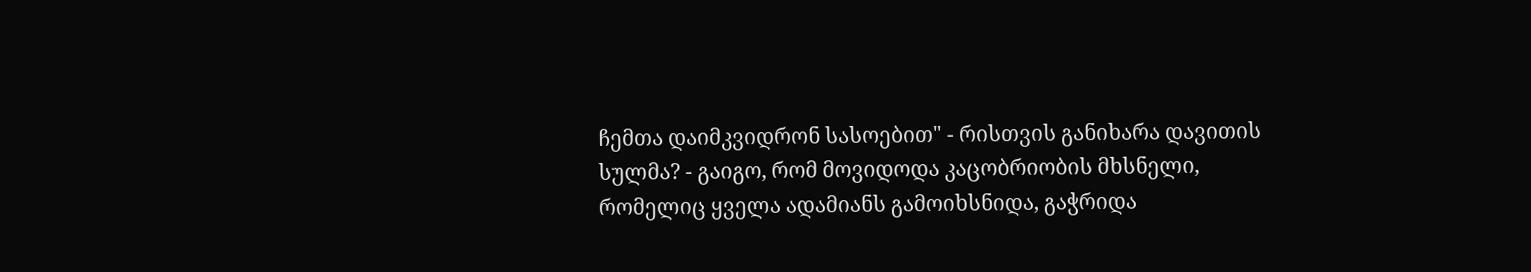ჩემთა დაიმკვიდრონ სასოებით" - რისთვის განიხარა დავითის სულმა? - გაიგო, რომ მოვიდოდა კაცობრიობის მხსნელი, რომელიც ყველა ადამიანს გამოიხსნიდა, გაჭრიდა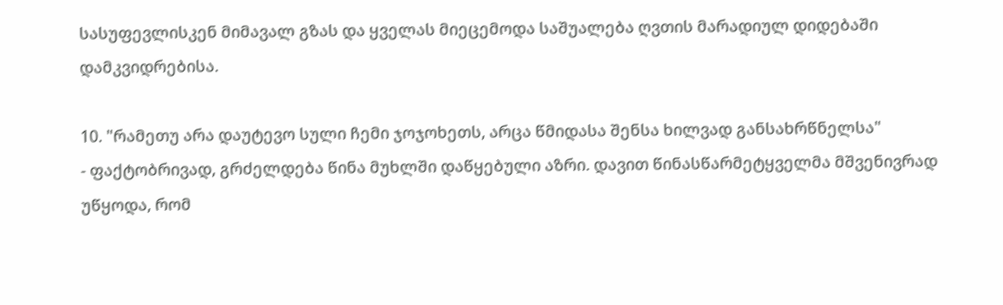სასუფევლისკენ მიმავალ გზას და ყველას მიეცემოდა საშუალება ღვთის მარადიულ დიდებაში დამკვიდრებისა.

10. "რამეთუ არა დაუტევო სული ჩემი ჯოჯოხეთს, არცა წმიდასა შენსა ხილვად განსახრწნელსა"
- ფაქტობრივად, გრძელდება წინა მუხლში დაწყებული აზრი. დავით წინასწარმეტყველმა მშვენივრად უწყოდა, რომ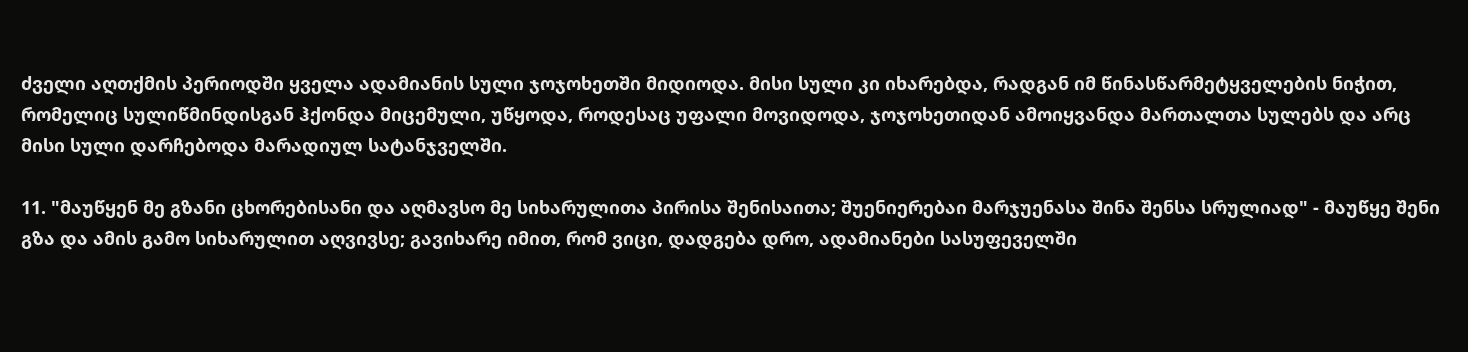ძველი აღთქმის პერიოდში ყველა ადამიანის სული ჯოჯოხეთში მიდიოდა. მისი სული კი იხარებდა, რადგან იმ წინასწარმეტყველების ნიჭით, რომელიც სულიწმინდისგან ჰქონდა მიცემული, უწყოდა, როდესაც უფალი მოვიდოდა, ჯოჯოხეთიდან ამოიყვანდა მართალთა სულებს და არც მისი სული დარჩებოდა მარადიულ სატანჯველში.

11. "მაუწყენ მე გზანი ცხორებისანი და აღმავსო მე სიხარულითა პირისა შენისაითა; შუენიერებაი მარჯუენასა შინა შენსა სრულიად" - მაუწყე შენი გზა და ამის გამო სიხარულით აღვივსე; გავიხარე იმით, რომ ვიცი, დადგება დრო, ადამიანები სასუფეველში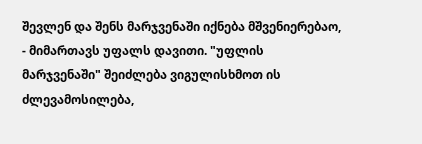შევლენ და შენს მარჯვენაში იქნება მშვენიერებაო, - მიმართავს უფალს დავითი. "უფლის მარჯვენაში" შეიძლება ვიგულისხმოთ ის ძლევამოსილება,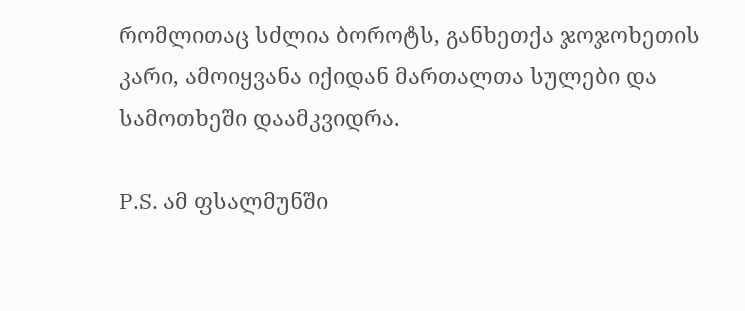რომლითაც სძლია ბოროტს, განხეთქა ჯოჯოხეთის კარი, ამოიყვანა იქიდან მართალთა სულები და სამოთხეში დაამკვიდრა.

P.S. ამ ფსალმუნში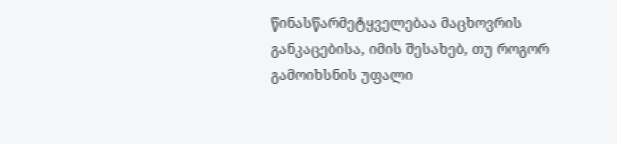წინასწარმეტყველებაა მაცხოვრის განკაცებისა, იმის შესახებ, თუ როგორ გამოიხსნის უფალი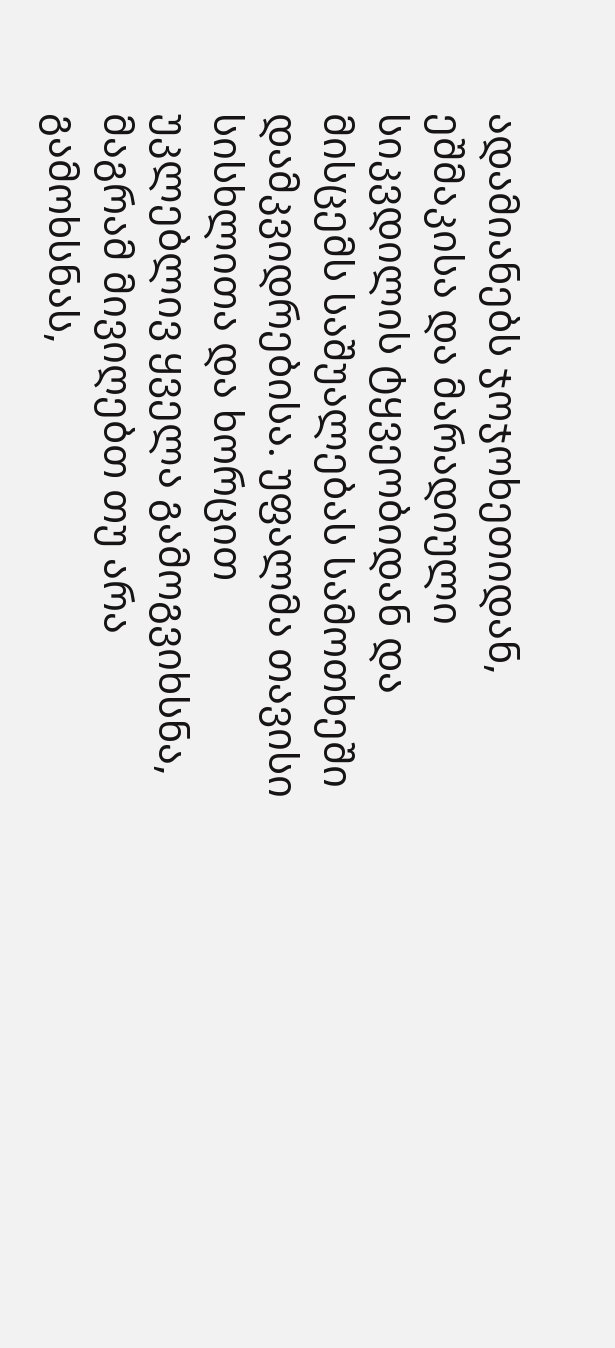ადამიანებს ჯოჯოხეთიდან, ეშმაკისა და მარადიული სიკვდილის ტყვეობიდან და მისცემს საშუალებას სამოთხეში დამკვიდრებისა. უფალმა თავისი სისხლითა და ხორცით უკლებლივ ყველა გამოგვიხსნა, მაგრამ მივიღებთ თუ არა გამოხსნას,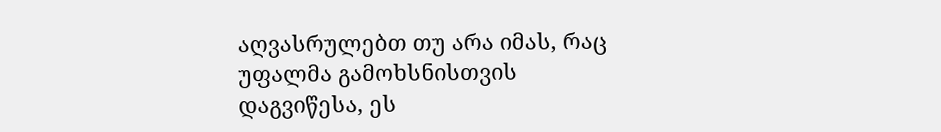აღვასრულებთ თუ არა იმას, რაც უფალმა გამოხსნისთვის დაგვიწესა, ეს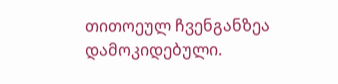თითოეულ ჩვენგანზეა დამოკიდებული.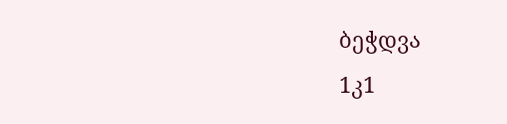ბეჭდვა
1კ1